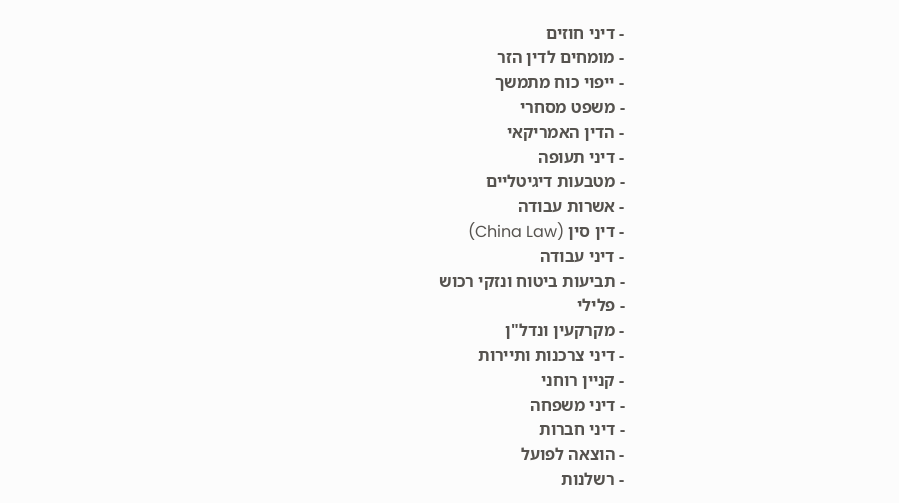- דיני חוזים
- מומחים לדין הזר
- ייפוי כוח מתמשך
- משפט מסחרי
- הדין האמריקאי
- דיני תעופה
- מטבעות דיגיטליים
- אשרות עבודה
- דין סין (China Law)
- דיני עבודה
- תביעות ביטוח ונזקי רכוש
- פלילי
- מקרקעין ונדל"ן
- דיני צרכנות ותיירות
- קניין רוחני
- דיני משפחה
- דיני חברות
- הוצאה לפועל
- רשלנות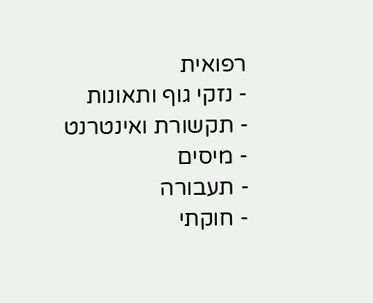רפואית
- נזקי גוף ותאונות
- תקשורת ואינטרנט
- מיסים
- תעבורה
- חוקתי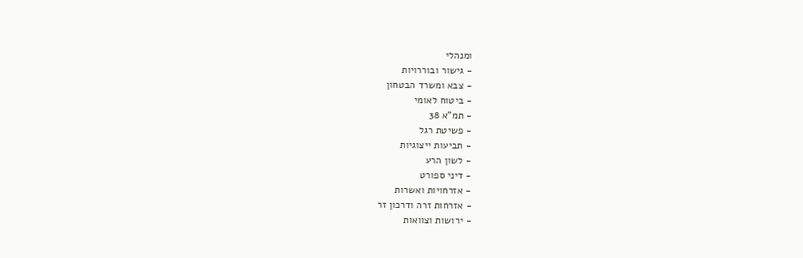ומנהלי
- גישור ובוררויות
- צבא ומשרד הבטחון
- ביטוח לאומי
- תמ"א 38
- פשיטת רגל
- תביעות ייצוגיות
- לשון הרע
- דיני ספורט
- אזרחויות ואשרות
- אזרחות זרה ודרכון זר
- ירושות וצוואות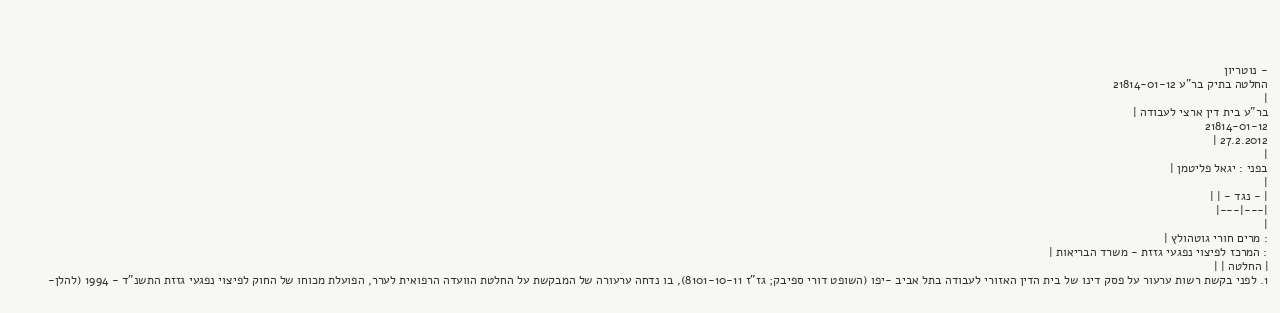- נוטריון
החלטה בתיק בר"ע 21814-01-12
|
בר"ע בית דין ארצי לעבודה |
21814-01-12
27.2.2012 |
|
בפני : יגאל פליטמן |
|
| - נגד - | |
|---|---|
|
: מרים חורי גוטהולץ |
: המרכז לפיצוי נפגעי גזזת - משרד הבריאות |
| החלטה | |
1. לפני בקשת רשות ערעור על פסק דינו של בית הדין האזורי לעבודה בתל אביב -יפו (השופט דורי ספיבק; גז"ז 8101-10-11), בו נדחה ערעורה של המבקשת על החלטת הוועדה הרפואית לערר, הפועלת מכוחו של החוק לפיצוי נפגעי גזזת התשנ"ד - 1994 (להלן-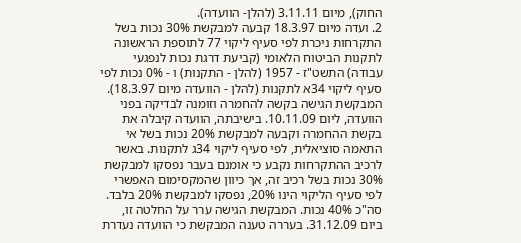החוק), מיום 3.11.11 (להלן- הוועדה).
2. ועדה מיום 18.3.97 קבעה למבקשת 30% נכות בשל התקרחות ניכרת לפי סעיף ליקוי 77 לתוספת הראשונה לתקנות הביטוח הלאומי (קביעת דרגת נכות לנפגעי עבודה) התשט"ז - 1957 (להלן - התקנות) ו - 0% נכות לפי סעיף ליקוי 34א לתקנות (להלן - הוועדה מיום 18.3.97). המבקשת הגישה בקשה להחמרה וזומנה לבדיקה בפני הוועדה, ליום 10.11.09. בישיבתה, הוועדה קיבלה את בקשת ההחמרה וקבעה למבקשת 20% נכות בשל אי התאמה סוציאלית, לפי סעיף ליקוי 34ג לתקנות. באשר לרכיב ההתקרחות נקבע כי אומנם בעבר נפסקו למבקשת 30% נכות בשל רכיב זה, אך כיוון שהמקסימום האפשרי לפי סעיף הליקוי הינו 20%, נפסקו למבקשת 20% בלבד. סה"כ 40% נכות. המבקשת הגישה ערר על החלטה זו, ביום 31.12.09. בעררה טענה המבקשת כי הוועדה נעדרת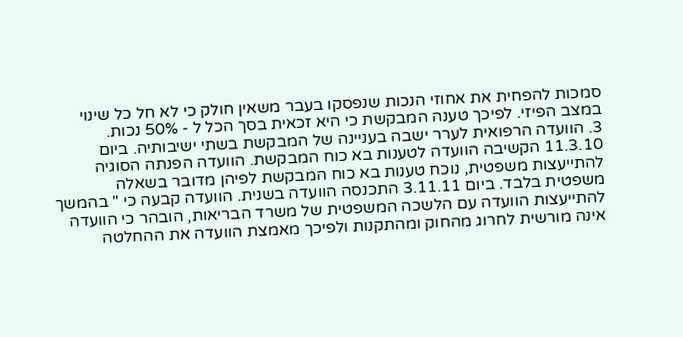סמכות להפחית את אחוזי הנכות שנפסקו בעבר משאין חולק כי לא חל כל שינוי במצב הפיזי. לפיכך טענה המבקשת כי היא זכאית בסך הכל ל - 50% נכות.
3. הוועדה הרפואית לערר ישבה בעניינה של המבקשת בשתי ישיבותיה. ביום 11.3.10 הקשיבה הוועדה לטענות בא כוח המבקשת. הוועדה הפנתה הסוגיה להתייעצות משפטית, נוכח טענות בא כוח המבקשת לפיהן מדובר בשאלה משפטית בלבד. ביום 3.11.11 התכנסה הוועדה בשנית. הוועדה קבעה כי " בהמשך להתייעצות הוועדה עם הלשכה המשפטית של משרד הבריאות, הובהר כי הוועדה אינה מורשית לחרוג מהחוק ומהתקנות ולפיכך מאמצת הוועדה את ההחלטה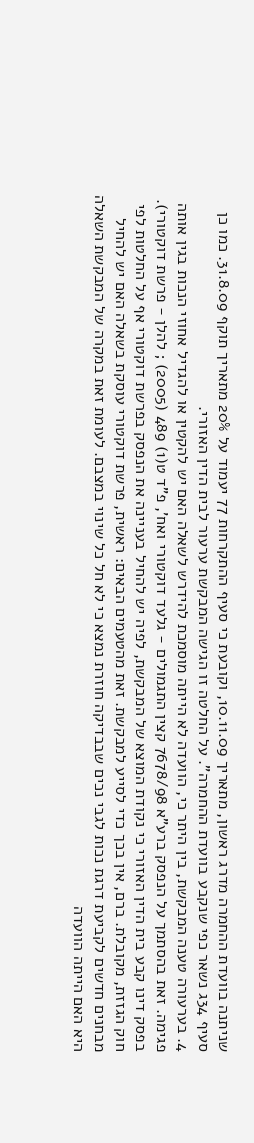שניתנה בוועדת ההחמרה מדרג ראשון, מתאריך 10.11.09, וקובעת כי סעיף ההתקרחות 77 יעמוד על 20% מתאריך תוקף 31.8.09. כמו כן סעיף 34ג נשאר כפי שנקבע בוועדת ההחמרה". על החלטה זו הגישה המבקשת ערעור לבית הדין האזורי.
4. בערעורה טענה המבקשת, בין היתר כי, הוועדה לא הייתה מוסמכת להידרש לשאלה האם יש להקטין או להגדיל אחוזי הנכות בגין אותה פגימה. זאת בהסתמך על הנפסק ברע"א 7678/98 קצין התגמולים - גלעד דוקטורי ואח', פ"ד ט(1) 489 (2005) ; להלן - פרשת דוקטורי). בפסק דינו קבע בית הדין האזורי כי נקודת המוצא של המבקשת, לפיה יש להחיל בעניינה את הנפסק בפרשת דוקטורי אף על החלטות לפי חוק הגזזת, מקובלת. ברם, אין בכך כדי לסייע למבקשת. זאת מהטעמים הבאים: ראשית, פרשת דוקטורי עוסקת בשאלה האם יש להחיל מבחנים חדשים לקביעת דרגת נכות לגבי נכים שבבדיקה חוזרת נמצא כי לא חל כל שינוי במצבם. לעומת זאת במקרה של המבקשת השאלה היא האם הייתה הוועדה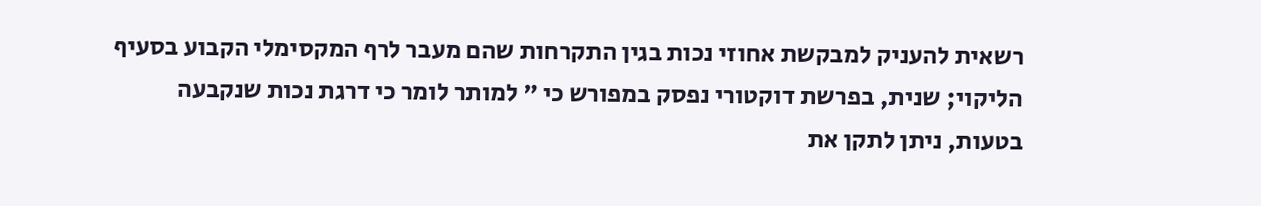רשאית להעניק למבקשת אחוזי נכות בגין התקרחות שהם מעבר לרף המקסימלי הקבוע בסעיף הליקוי; שנית, בפרשת דוקטורי נפסק במפורש כי " למותר לומר כי דרגת נכות שנקבעה בטעות, ניתן לתקן את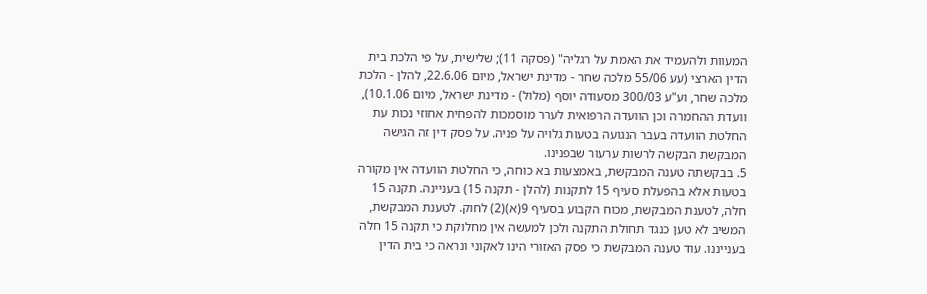המעוות ולהעמיד את האמת על רגליה" (פסקה 11); שלישית, על פי הלכת בית הדין הארצי (עע 55/06 מלכה שחר - מדינת ישראל, מיום 22.6.06, להלן - הלכת מלכה שחר, וע"ע 300/03 מסעודה יוסף (מלול) - מדינת ישראל, מיום 10.1.06), וועדת ההחמרה וכן הוועדה הרפואית לערר מוסמכות להפחית אחוזי נכות עת החלטת הוועדה בעבר הנגועה בטעות גלויה על פניה. על פסק דין זה הגישה המבקשת הבקשה לרשות ערעור שבפנינו.
5. בבקשתה טענה המבקשת, באמצעות בא כוחה, כי החלטת הוועדה אין מקורה בטעות אלא בהפעלת סעיף 15 לתקנות (להלן - תקנה 15) בעניינה. תקנה 15 חלה, לטענת המבקשת, מכוח הקבוע בסעיף 9(א)(2) לחוק. לטענת המבקשת, המשיב לא טען כנגד תחולת התקנה ולכן למעשה אין מחלוקת כי תקנה 15 חלה בענייננו. עוד טענה המבקשת כי פסק האזורי הינו לאקוני ונראה כי בית הדין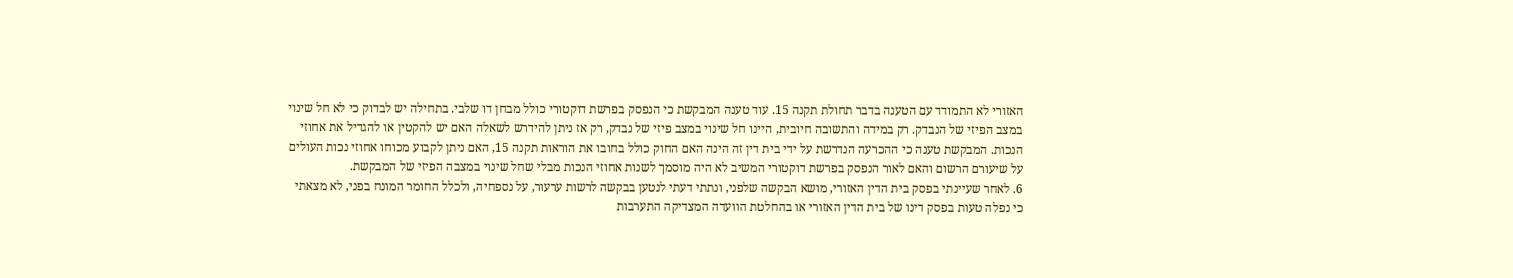האזורי לא התמודד עם הטענה בדבר תחולת תקנה 15. עוד טענה המבקשת כי הנפסק בפרשת דוקטורי כולל מבחן דו שלבי. בתחילה יש לבדוק כי לא חל שינוי במצב הפיזי של הנבדק. רק במידה והתשובה חיובית, היינו חל שינוי במצב פיזי של נבדק, רק אז ניתן להידרש לשאלה האם יש להקטין או להגדיל את אחוזי הנכות. המבקשת טענה כי ההכרעה הנדרשת על ידי בית דין זה הינה האם החוק כולל בחובו את הוראות תקנה 15, האם ניתן לקבוע מכוחו אחוזי נכות העולים על שיעורם הרשום והאם לאור הנפסק בפרשת דוקטורי המשיב לא היה מוסמך לשנות אחוזי הנכות מבלי שחל שינוי במצבה הפיזי של המבקשת.
6. לאחר שעיינתי בפסק בית הדין האזורי, מושא הבקשה שלפני, ונתתי דעתי לנטען בבקשה לרשות ערעור, על נספחיה, ולכלל החומר המונח בפני, לא מצאתי כי נפלה טעות בפסק דינו של בית הדין האזורי או בהחלטת הוועדה המצדיקה התערבות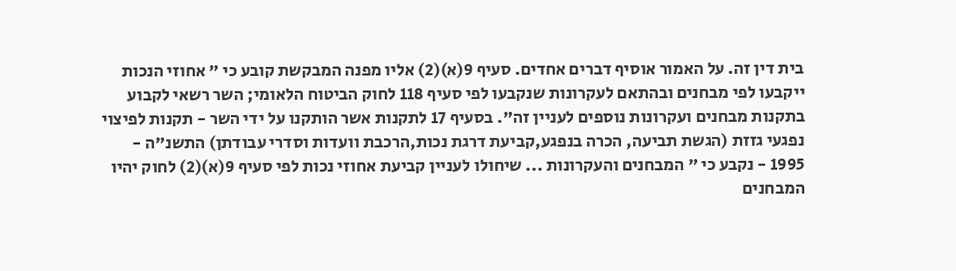בית דין זה. על האמור אוסיף דברים אחדים. סעיף 9(א)(2) אליו מפנה המבקשת קובע כי " אחוזי הנכות ייקבעו לפי מבחנים ובהתאם לעקרונות שנקבעו לפי סעיף 118 לחוק הביטוח הלאומי; השר רשאי לקבוע בתקנות מבחנים ועקרונות נוספים לעניין זה". בסעיף 17 לתקנות אשר הותקנו על ידי השר - תקנות לפיצוי נפגעי גזזת (הגשת תביעה, הכרה בנפגע,קביעת דרגת נכות,הרכבת וועדות וסדרי עבודתן) התשנ"ה - 1995 - נקבע כי " המבחנים והעקרונות ... שיחולו לעניין קביעת אחוזי נכות לפי סעיף 9(א)(2) לחוק יהיו המבחנים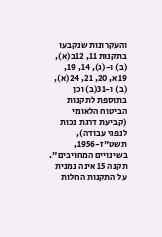והעקרונות שנקבעו בתקנות 11, 12ב(א), (ב) ו-(ג), 14, 19, 19א, 20, 21, 24(א), (ב) ו-31(ב) וכן בתוספת לתקנות הביטוח הלאומי (קביעת דרגת נכות לנפגי עבודה), תשט"ז-1956, בשינויים המחויבים". תקנה 15 אינה נמנית על התקנות החלות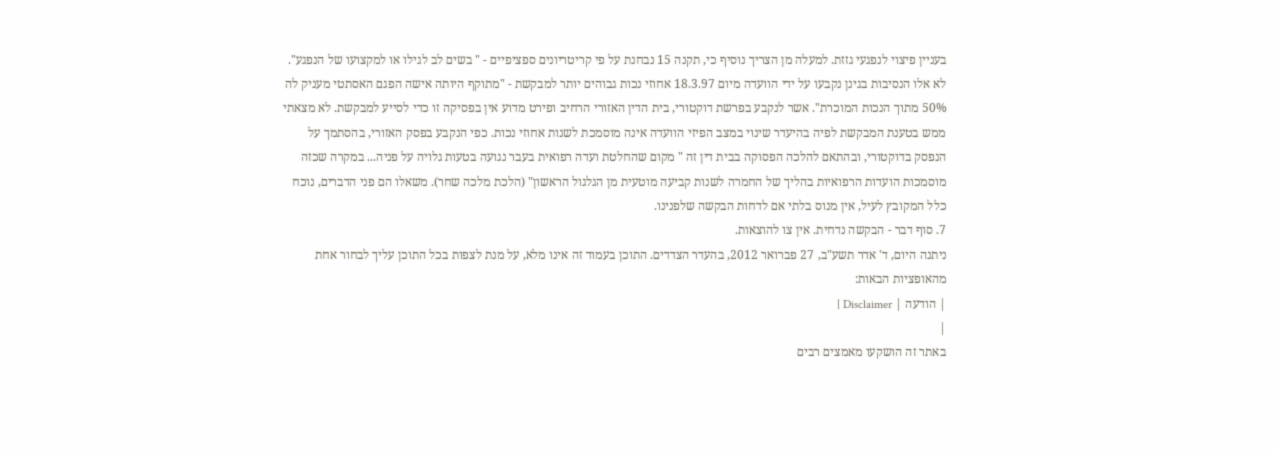בעניין פיצוי לנפגעי גזזת. למעלה מן הצריך נוסיף כי, תקנה 15 נבחנת על פי קריטריונים ספציפיים - " בשים לב לגילו או למקצועו של הנפגע". לא אלו הנסיבות בגינן נקבעו על ידי הוועדה מיום 18.3.97 אחוזי נכות גבוהים יותר למבקשת - "מתוקף היותה אישה הפגם האסתטי מעניק לה 50% מתוך הנכות המוכרת". אשר לנקבע בפרשת דוקטורי, בית הדין האזורי הרחיב ופירט מדוע אין בפסיקה זו כדי לסייע למבקשת. לא מצאתי ממש בטענת המבקשת לפיה בהיעדר שינוי במצב הפיזי הוועדה אינה מוסמכת לשנות אחוזי נכות. כפי הנקבע בפסק האזורי, בהסתמך על הנפסק בדוקטורי, ובהתאם להלכה הפסוקה בבית דין זה " מקום שהחלטת ועדה רפואית בעבר נגועה בטעות גלויה על פניה... במקרה שכזה מוסמכות הועדות הרפואיות בהליך של החמרה לשנות קביעה מוטעית מן הגלגול הראשון" (הלכת מלכה שחר). משאלו הם פני הדברים, נוכח כלל המקובץ לעיל, אין מנוס בלתי אם לדחות הבקשה שלפנינו.
7. סוף דבר - הבקשה נדחית. אין צו להוצאות.
ניתנה היום, ד' אדר תשע"ב, 27 פברואר 2012, בהעדר הצדדים. התוכן בעמוד זה אינו מלא, על מנת לצפות בכל התוכן עליך לבחור אחת מהאופציות הבאות:
| הודעה | Disclaimer |
|
באתר זה הושקעו מאמצים רבים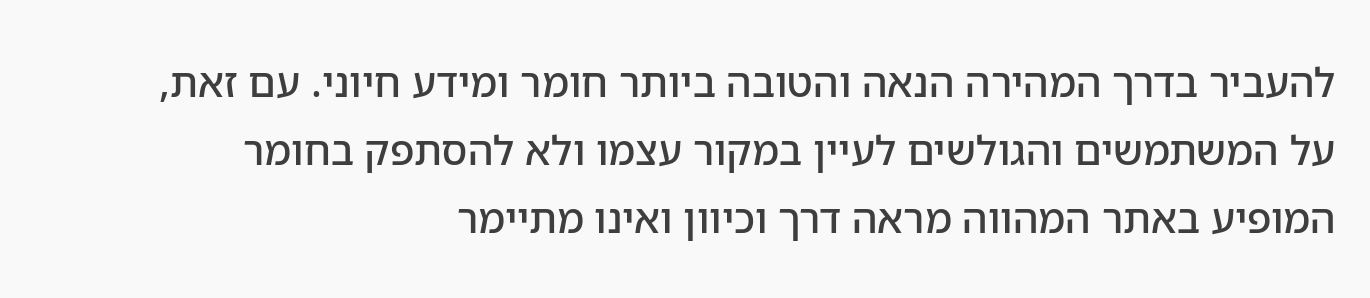להעביר בדרך המהירה הנאה והטובה ביותר חומר ומידע חיוני. עם זאת, על המשתמשים והגולשים לעיין במקור עצמו ולא להסתפק בחומר המופיע באתר המהווה מראה דרך וכיוון ואינו מתיימר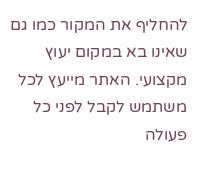להחליף את המקור כמו גם שאינו בא במקום יעוץ מקצועי. האתר מייעץ לכל משתמש לקבל לפני כל פעולה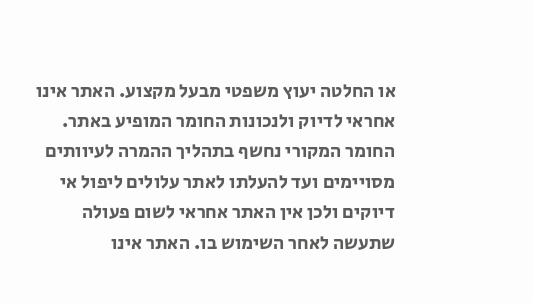או החלטה יעוץ משפטי מבעל מקצוע. האתר אינו אחראי לדיוק ולנכונות החומר המופיע באתר. החומר המקורי נחשף בתהליך ההמרה לעיוותים מסויימים ועד להעלתו לאתר עלולים ליפול אי דיוקים ולכן אין האתר אחראי לשום פעולה שתעשה לאחר השימוש בו. האתר אינו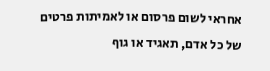אחראי לשום פרסום או לאמיתות פרטים של כל אדם, תאגיד או גוף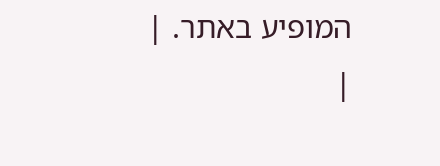המופיע באתר. |
|